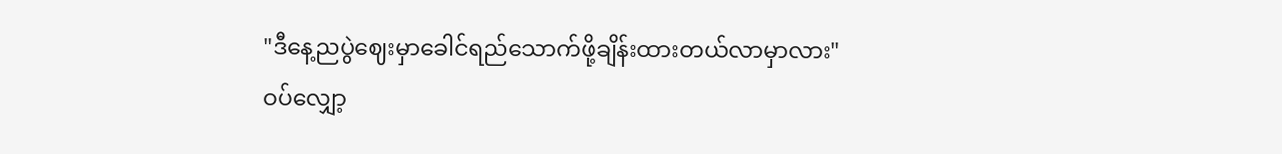"ဒီနေ့ညပွဲဈေးမှာခေါင်ရည်သောက်ဖို့ချိန်းထားတယ်လာမှာလား"
ဝပ်လျှော့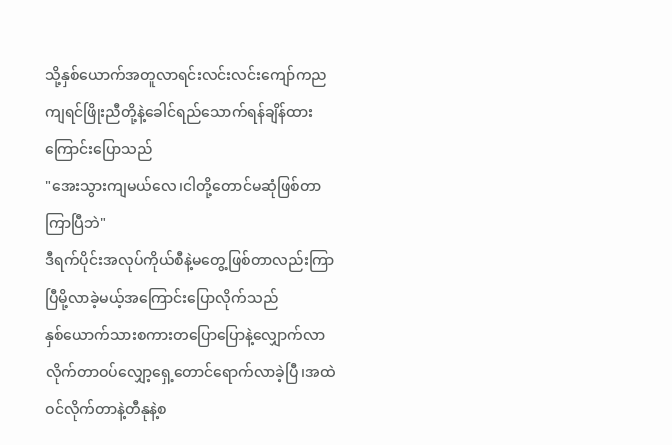သို့နှစ်ယောက်အတူလာရင်းလင်းလင်းကျော်ကညကျရင်ဖြိုးညီတို့နဲ့ခေါင်ရည်သောက်ရန်ချိန်ထားကြောင်းပြောသည်
"အေးသွားကျမယ်လေ၊ငါတို့တောင်မဆုံဖြစ်တာကြာပြီဘဲ"
ဒီရက်ပိုင်းအလုပ်ကိုယ်စီနဲ့မတွေ့ဖြစ်တာလည်းကြာပြီမို့လာခဲ့မယ့်အကြောင်းပြောလိုက်သည်
နှစ်ယောက်သားစကားတပြောပြောနဲ့လျှောက်လာလိုက်တာဝပ်လျှော့ရှေ့တောင်ရောက်လာခဲ့ပြီ၊အထဲဝင်လိုက်တာနဲ့တီနုနဲ့စ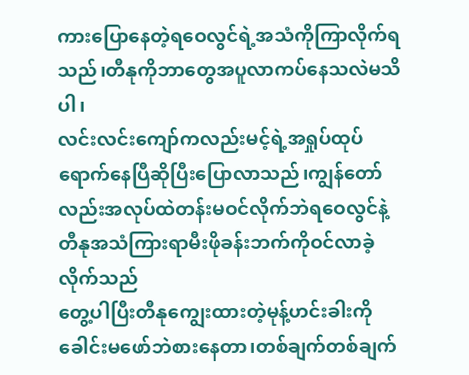ကားပြောနေတဲ့ရဝေလွင်ရဲ့အသံကိုကြာလိုက်ရသည်၊တီနုကိုဘာတွေအပူလာကပ်နေသလဲမသိပါ၊
လင်းလင်းကျော်ကလည်းမင့်ရဲ့အရှုပ်ထုပ်ရောက်နေပြီဆိုပြီးပြောလာသည်၊ကျွန်တော်လည်းအလုပ်ထဲတန်းမဝင်လိုက်ဘဲရဝေလွင်နဲ့တီနုအသံကြားရာမီးဖိုခန်းဘက်ကိုဝင်လာခဲ့လိုက်သည်
တွေ့ပါပြီးတီနုကျွေးထားတဲ့မုန့်ဟင်းခါးကိုခေါင်းမဖော်ဘဲစားနေတာ၊တစ်ချက်တစ်ချက်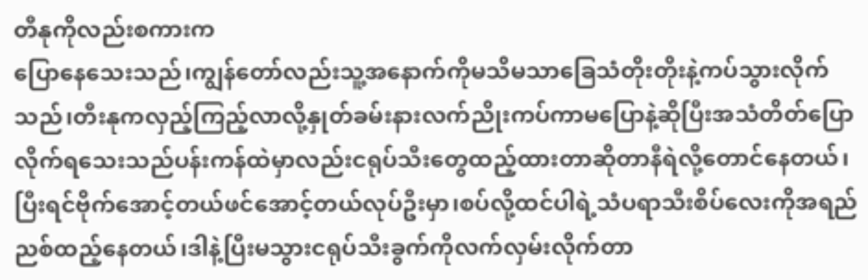တီနုကိုလည်းစကားက
ပြောနေသေးသည်၊ကျွန်တော်လည်းသူ့အနောက်ကိုမသိမသာခြေသံတိုးတိုးနဲ့ကပ်သွားလိုက်သည်၊တီးနုကလှည့်ကြည့်လာလို့နှုတ်ခမ်းနားလက်ညိုးကပ်ကာမပြောနဲ့ဆိုပြီးအသံတိတ်ပြောလိုက်ရသေးသည်ပန်းကန်ထဲမှာလည်းငရုပ်သီးတွေထည့်ထားတာဆိုတာနီရဲလို့တောင်နေတယ်၊ပြီးရင်ဗိုက်အောင့်တယ်ဖင်အောင့်တယ်လုပ်ဦးမှာ၊စပ်လို့ထင်ပါရဲ့သံပရာသီးစိပ်လေးကိုအရည်ညစ်ထည့်နေတယ်၊ဒါနဲ့ပြီးမသွားငရုပ်သီးခွက်ကိုလက်လှမ်းလိုက်တာ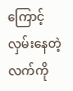ကြောင့်လှမ်းနေတဲ့လက်ကို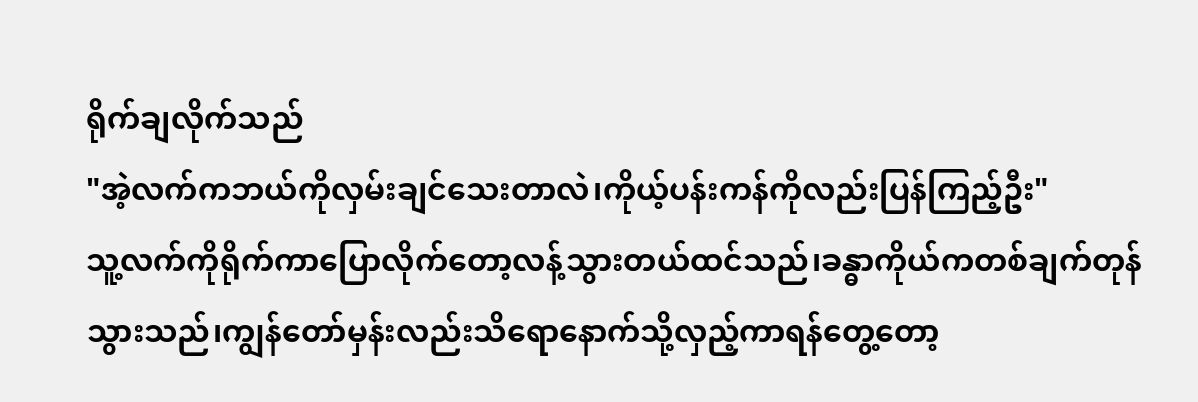ရိုက်ချလိုက်သည်
"အဲ့လက်ကဘယ်ကိုလှမ်းချင်သေးတာလဲ၊ကိုယ့်ပန်းကန်ကိုလည်းပြန်ကြည့်ဦး"
သူ့လက်ကိုရိုက်ကာပြောလိုက်တော့လန့်သွားတယ်ထင်သည်၊ခန္ဓာကိုယ်ကတစ်ချက်တုန်သွားသည်၊ကျွန်တော်မှန်းလည်းသိရောနောက်သို့လှည့်ကာရန်တွေ့တော့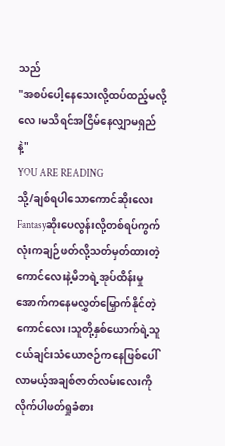သည်
"အစပ်ပေါ့နေသေးလို့ထပ်ထည့်မလို့လေ၊မသိရင်အငြိမ်နေလျှာမရှည်နဲ့"
YOU ARE READING
သို့/ချစ်ရပါသောကောင်ဆိုးလေး
Fantasyဆိုးပေလွန်းလို့တစ်ရပ်ကွက်လုံးကချဉ်ဖတ်လို့သတ်မှတ်ထားတဲ့ကောင်လေးနဲ့မိဘရဲ့အုပ်ထိန်းမှုအောက်ကနေမလွှတ်မြှောက်နိုင်တဲ့ကောင်လေး၊သူတို့နှစ်ယောက်ရဲ့သူငယ်ချင်းသံယောဇဉ်ကနေဖြစ်ပေါ်လာမယ့်အချစ်ဇာတ်လမ်းလေးကိုလိုက်ပါဖတ်ရှုခံစား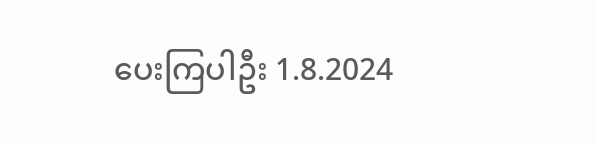ပေးကြပါဦး 1.8.2024